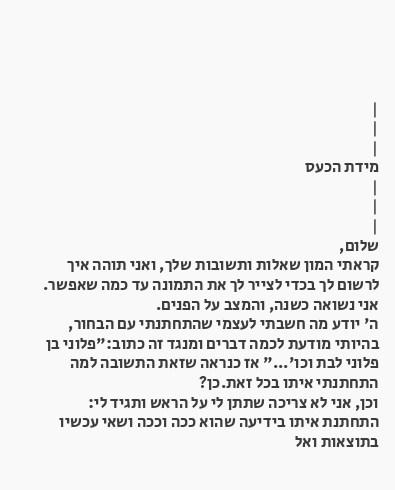|
|
|
מידת הכעס
|
|
|
שלום,
קראתי המון שאלות ותשובות שלך, ואני תוהה איך לרשום לך בכדי לצייר לך את התמונה עד כמה שאפשר.
אני נשואה כשנה, והמצב על הפנים.
ה' יודע מה חשבתי לעצמי שהתחתנתי עם הבחור, בהיותי מודעת לכמה דברים ומנגד זה כתוב:"פלוני בן פלוני לבת וכו'..." אז כנראה שזאת התשובה למה התחתנתי איתו בכל זאת.כן?
וכן, אני לא צריכה שתתן לי על הראש ותגיד לי: התחתנת איתו בידיעה שהוא ככה וככה ושאי עכשיו בתוצאות ואל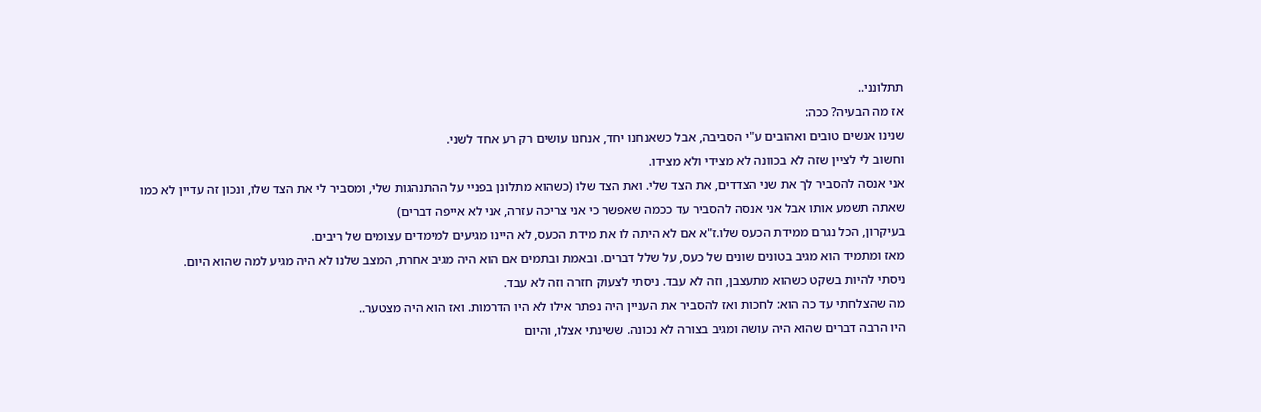תתלונני..
אז מה הבעיה? ככה:
שנינו אנשים טובים ואהובים ע"י הסביבה, אבל כשאנחנו יחד, אנחנו עושים רק רע אחד לשני.
וחשוב לי לציין שזה לא בכוונה לא מצידי ולא מצידו.
אני אנסה להסביר לך את שני הצדדים, את הצד שלי. ואת הצד שלו (כשהוא מתלונן בפניי על ההתנהגות שלי, ומסביר לי את הצד שלו, ונכון זה עדיין לא כמו שאתה תשמע אותו אבל אני אנסה להסביר עד ככמה שאפשר כי אני צריכה עזרה, אני לא אייפה דברים)
בעיקרון, הכל נגרם ממידת הכעס שלו.ז"א אם לא היתה לו את מידת הכעס, לא היינו מגיעים למימדים עצומים של ריבים.
מאז ומתמיד הוא מגיב בטונים שונים של כעס, על שלל דברים. ובאמת ובתמים אם הוא היה מגיב אחרת, המצב שלנו לא היה מגיע למה שהוא היום.
ניסתי להיות בשקט כשהוא מתעצבן, וזה לא עבד. ניסתי לצעוק חזרה וזה לא עבד.
מה שהצלחתי עד כה הוא: לחכות ואז להסביר את העניין היה נפתר אילו לא היו הדרמות. ואז הוא היה מצטער..
היו הרבה דברים שהוא היה עושה ומגיב בצורה לא נכונה. ששינתי אצלו, והיום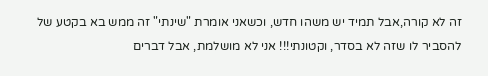זה לא קורה,אבל תמיד יש משהו חדש, וכשאני אומרת "שינתי" זה ממש בא בקטע של להסביר לו שזה לא בסדר, וקטונתי!!! אני לא מושלמת, אבל דברים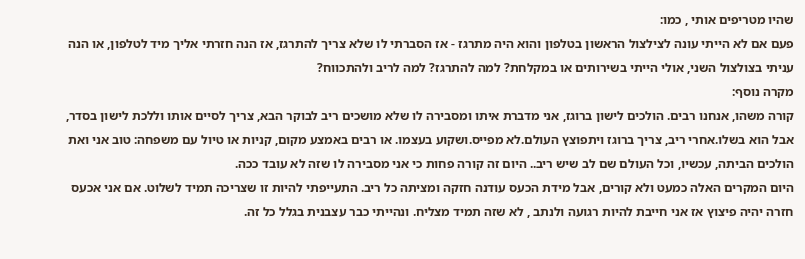שהיו מטריפים אותי , כמו:
פעם אם לא הייתי עונה לצילצול הראשון בטלפון והוא היה מתרגז - אז הסברתי לו שלא צריך להתרגז, אז הנה חזרתי אליך מיד לטלפון, או הנה עניתי בצולצול השני, אולי הייתי בשירותים או במקלחת? למה להתרגז? למה לריב ולהתכווח?
מקרה נוסף:
קורה משהו, אנחנו רבים. הולכים לישון ברוגז, אני מדברת איתו ומסבירה לו שלא מושכים ריב לבוקר הבא, צריך לסיים אותו וללכת לישון בסדר, אבל הוא בשלו.אחרי ריב, צריך ברוגז ויתפוצץ העולם.לא מפייס.ושקוע בעצמו. או רבים באמצע מקום, קניות או טיול עם משפחה: טוב אני ואת הולכים הביתה, עכשיו, וכל העולם שם לב שיש ריב.. היום זה קורה פחות כי אני מסבירה לו שזה לא עובד ככה.
היום המקרים האלה כמעט ולא קורים, אבל מידת הכעס עודנה חזקה ומציתה כל ריב. התעייפתי להיות זו שצריכה תמיד לשלוט. אם אני אכעס חזרה יהיה פיצוץ אז אני חייבת להיות רגועה ולנתב , לא שזה תמיד מצליח. ונהייתי כבר עצבנית בגלל כל זה.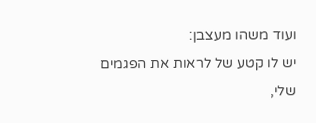ועוד משהו מעצבן:
יש לו קטע של לראות את הפגמים שלי,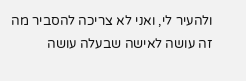ולהעיר לי, ואני לא צריכה להסביר מה זה עושה לאישה שבעלה עושה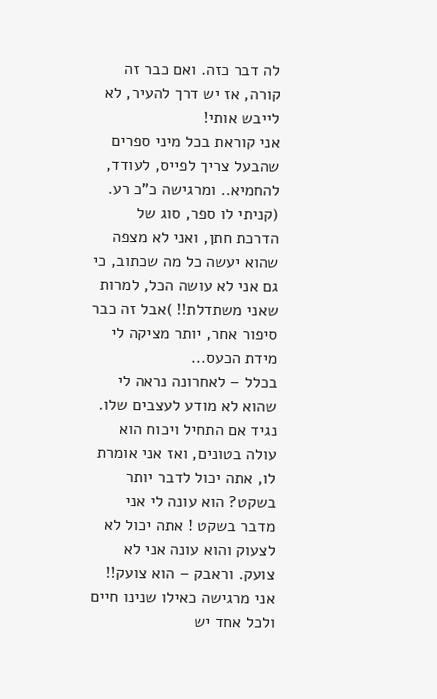לה דבר כזה. ואם כבר זה קורה, אז יש דרך להעיר, לא לייבש אותי!
אני קוראת בכל מיני ספרים שהבעל צריך לפייס, לעודד, להחמיא.. ומרגישה כ"כ רע. (קניתי לו ספר, סוג של הדרכת חתן, ואני לא מצפה שהוא יעשה כל מה שכתוב, כי גם אני לא עושה הכל, למרות שאני משתדלת!! )אבל זה כבר סיפור אחר, יותר מציקה לי מידת הכעס...
בכלל – לאחרונה נראה לי שהוא לא מודע לעצבים שלו. נגיד אם התחיל ויכוח הוא עולה בטונים, ואז אני אומרת לו, אתה יכול לדבר יותר בשקט? הוא עונה לי אני מדבר בשקט ! אתה יכול לא לצעוק והוא עונה אני לא צועק. וראבק – הוא צועק!!
אני מרגישה כאילו שנינו חיים ולכל אחד יש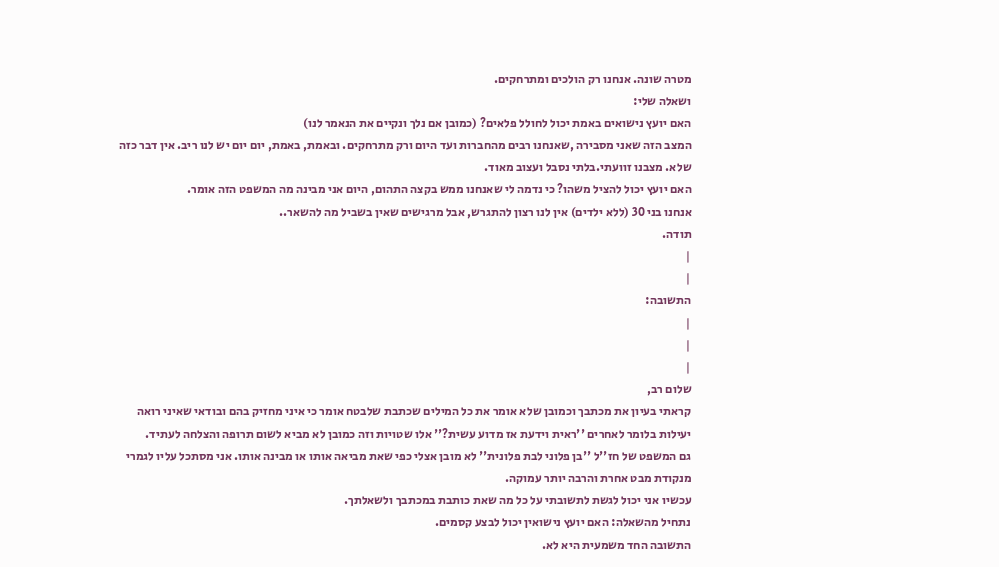מטרה שונה. אנחנו רק הולכים ומתרחקים.
ושאלה שלי:
האם יועץ נישואים באמת יכול לחולל פלאים? (כמובן אם נלך ונקיים את הנאמר לנו)
המצב הזה שאני מסבירה ,שאנחנו רבים מהחברות ועד היום ורק מתרחקים. ובאמת, באמת, יום יום יש לנו ריב. אין דבר כזה שלא. מצבנו זוועתי.בלתי נסבל ועצוב מאוד.
האם יועץ יכול להציל משהו? כי נדמה לי שאנחנו ממש בקצה התהום, היום אני מבינה מה המשפט הזה אומר.
אנחנו בני 30 (ללא ילדים) אין לנו רצון להתגרש, אבל מרגישים שאין בשביל מה להשאר..
תודה.
|
|
התשובה:
|
|
|
שלום רב,
קראתי בעיון את מכתבך וכמובן שלא אומר את כל המילים שכתבת שלבטח אומר כי איני מחזיק בהם ובודאי שאיני רואה יעילות בלומר לאחרים ''ראית וידעת אז מדוע עשית?'' אלו שטויות וזה כמובן לא מביא לשום תרופה והצלחה לעתיד.
גם המשפט של חז''ל ''בן פלוני לבת פלונית'' לא מובן אצלי כפי שאת מביאה אותו או מבינה אותו. אני מסתכל עליו לגמרי מנקודת מבט אחרת והרבה יותר עמוקה.
עכשיו אני יכול לגשת לתשובתי על כל מה שאת כותבת במכתבך ולשאלתך.
נתחיל מהשאלה: האם יועץ נישואין יכול לבצע קסמים.
התשובה החד משמעית היא לא.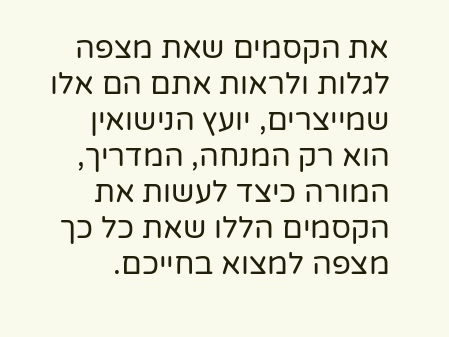את הקסמים שאת מצפה לגלות ולראות אתם הם אלו שמייצרים, יועץ הנישואין הוא רק המנחה, המדריך, המורה כיצד לעשות את הקסמים הללו שאת כל כך מצפה למצוא בחייכם.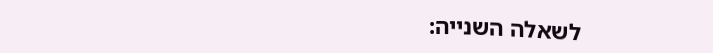לשאלה השנייה: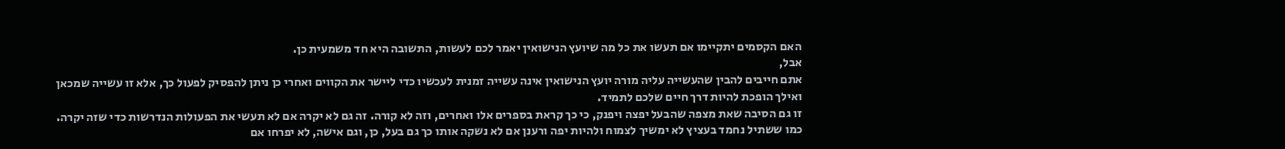האם הקסמים יתקיימו אם תעשו את כל מה שיועץ הנישואין יאמר לכם לעשות, התשובה היא חד משמעית כן.
אבל,
אתם חייבים להבין שהעשייה עליה מורה יועץ הנישואין אינה עשייה זמנית לעכשיו כדי ליישר את הקווים ואחרי כן ניתן להפסיק לפעול כך, אלא זו עשייה שמכאן ואילך הופכת להיות דרך חיים שלכם לתמיד.
זו גם הסיבה שאת מצפה שהבעל יפצה ויפנק, כי כך קראת בספרים אלו ואחרים, וזה לא קורה. זה גם לא יקרה אם לא תעשי את הפעולות הנדרשות כדי שזה יקרה. כמו ששתיל נחמד בעציץ לא ימשיך לצמוח ולהיות יפה ורענן אם לא נשקה אותו כך גם בעל, כן, וגם אישה, לא יפרחו אם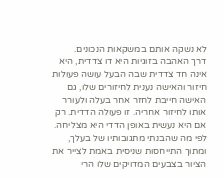לא נשקה אותם במשקאות הנכונים.
דרך האהבה בזוגיות היא דו צדדית, היא אינה חד צדדית שבה הבעל עושה פעולות חיזור והאישה נענית לחיזורים שלו, גם האישה חייבת לחזר אחר בעלה ולעורר אותו לחיזור אחריה. זו פעולה הדדית. רק אם היא נעשית באופן הדדי היא מצליחה.
לפי מה שהבנתי מתגובותיו של בעלך, ומתוך התייחסות שניסית באמת לצייר את הציור בצבעים המדויקים שלו הרי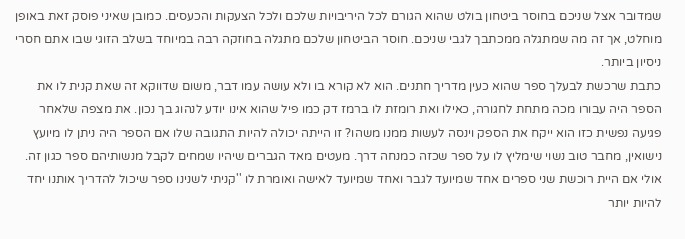שמדובר אצל שניכם בחוסר ביטחון בולט שהוא הגורם לכל היריבויות שלכם ולכל הצעקות והכעסים. כמובן שאיני פוסק זאת באופן מוחלט, אך זה מה שמתגלה ממכתבך לגבי שניכם. חוסר הביטחון שלכם מתגלה בחוזקה רבה במיוחד בשלב הזוגי שבו אתם חסרי ניסיון ביותר.
כתבת שרכשת לבעלך ספר שהוא כעין מדריך חתנים. הוא לא קורא בו ולא עושה עמו דבר, משום שדווקא זה שאת קנית לו את הספר היה עבורו מכה מתחת לחגורה, כאילו ואת רומזת לו ברמז דק כמו פיל שהוא אינו יודע לנהוג בך נכון. את מצפה שלאחר פגיעה נפשית כזו הוא ייקח את הספק וינסה לעשות ממנו משהו? זו הייתה יכולה להיות התגובה שלו אם הספר היה ניתן לו מיועץ נישואין, מחבר טוב נשוי שימליץ לו על ספר שכזה כמנחה דרך. מעטים מאד הגברים שיהיו שמחים לקבל מנשותיהם ספר כגון זה. אולי אם היית רוכשת שני ספרים אחד שמיועד לגבר ואחד שמיועד לאישה ואומרת לו ''קניתי לשנינו ספר שיכול להדריך אותנו יחד להיות יותר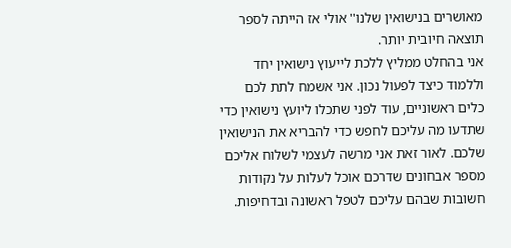מאושרים בנישואין שלנו'' אולי אז הייתה לספר תוצאה חיובית יותר.
אני בהחלט ממליץ ללכת לייעוץ נישואין יחד וללמוד כיצד לפעול נכון. אני אשמח לתת לכם כלים ראשוניים, עוד לפני שתכלו ליועץ נישואין כדי שתדעו מה עליכם לחפש כדי להבריא את הנישואין שלכם. לאור זאת אני מרשה לעצמי לשלוח אליכם מספר אבחונים שדרכם אוכל לעלות על נקודות חשובות שבהם עליכם לטפל ראשונה ובדחיפות.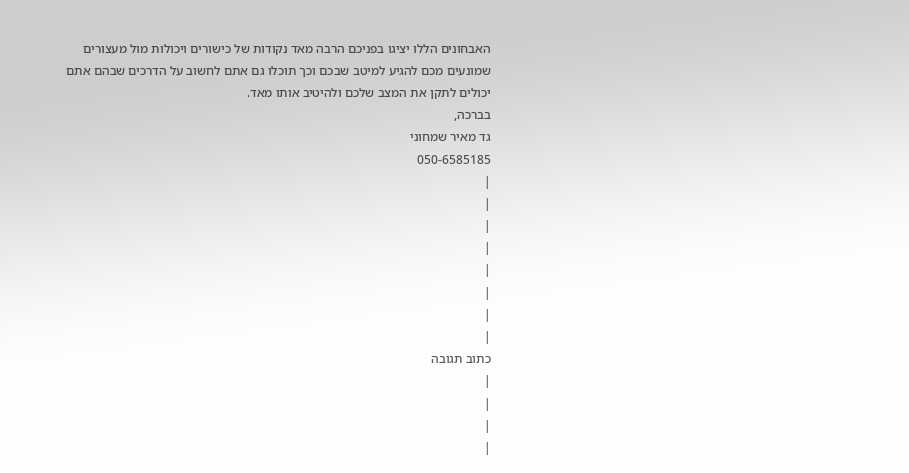האבחונים הללו יציגו בפניכם הרבה מאד נקודות של כישורים ויכולות מול מעצורים שמונעים מכם להגיע למיטב שבכם וכך תוכלו גם אתם לחשוב על הדרכים שבהם אתם יכולים לתקן את המצב שלכם ולהיטיב אותו מאד.
בברכה,
גד מאיר שמחוני
050-6585185
|
|
|
|
|
|
|
|
כתוב תגובה
|
|
|
|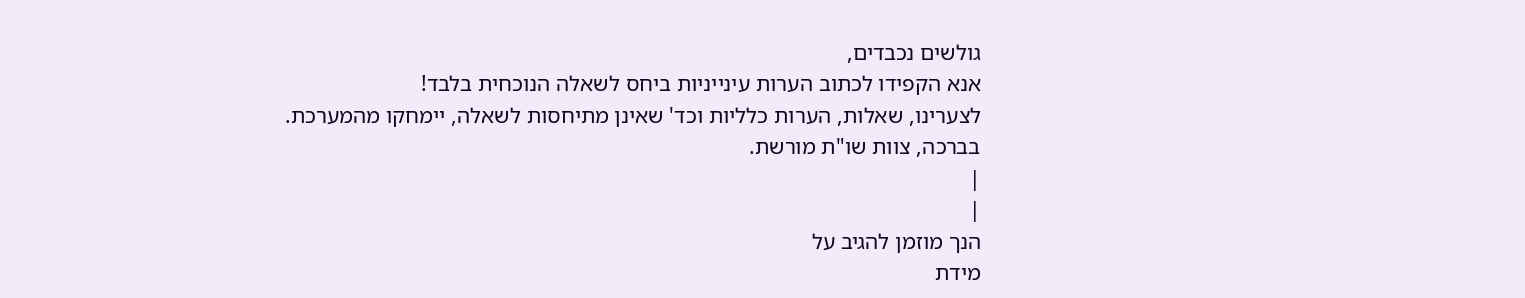גולשים נכבדים,
אנא הקפידו לכתוב הערות עינייניות ביחס לשאלה הנוכחית בלבד!
לצערינו, שאלות, הערות כלליות וכד' שאינן מתיחסות לשאלה, יימחקו מהמערכת.
בברכה, צוות שו"ת מורשת.
|
|
הנך מוזמן להגיב על
מידת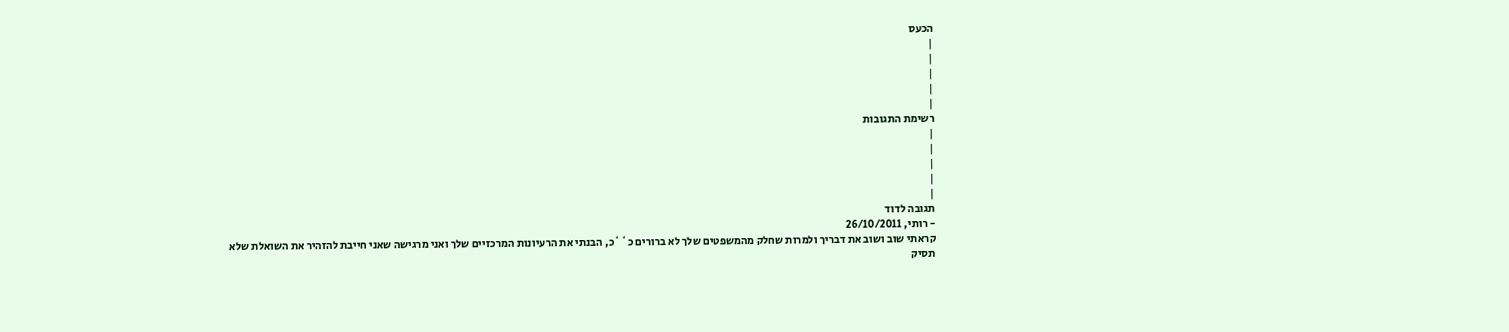הכעס
|
|
|
|
|
רשימת התגובות
|
|
|
|
|
תגובה לדוד
- רותי, 26/10/2011
קראתי שוב ושוב את דבריך ולמרות שחלק מהמשפטים שלך לא ברורים כ``כ, הבנתי את הרעיונות המרכזיים שלך ואני מרגישה שאני חייבת להזהיר את השואלת שלא תסיק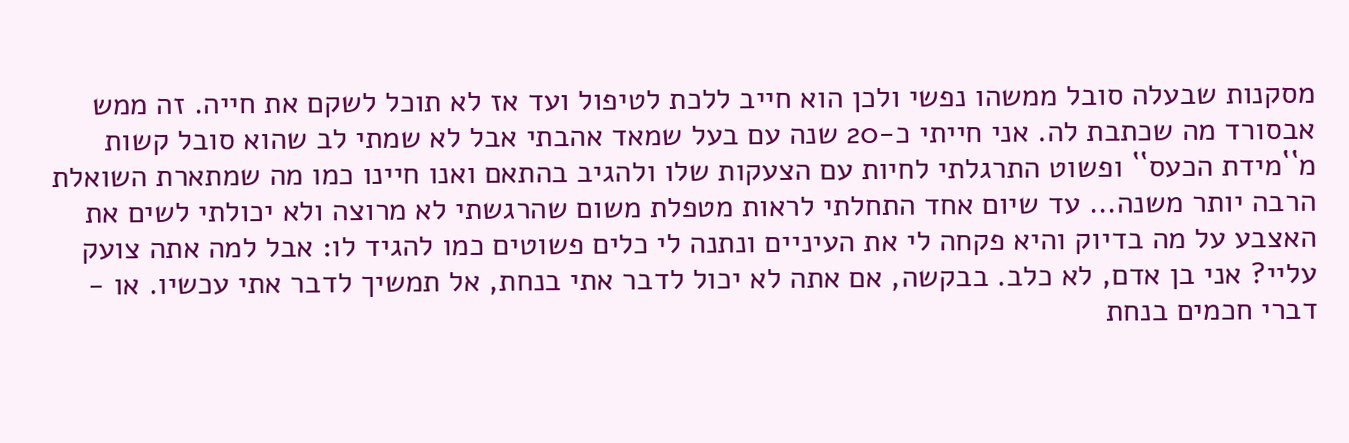מסקנות שבעלה סובל ממשהו נפשי ולכן הוא חייב ללכת לטיפול ועד אז לא תוכל לשקם את חייה. זה ממש אבסורד מה שכתבת לה. אני חייתי כ-20 שנה עם בעל שמאד אהבתי אבל לא שמתי לב שהוא סובל קשות מ``מידת הכעס`` ופשוט התרגלתי לחיות עם הצעקות שלו ולהגיב בהתאם ואנו חיינו כמו מה שמתארת השואלת הרבה יותר משנה... עד שיום אחד התחלתי לראות מטפלת משום שהרגשתי לא מרוצה ולא יכולתי לשים את האצבע על מה בדיוק והיא פקחה לי את העיניים ונתנה לי כלים פשוטים כמו להגיד לו: אבל למה אתה צועק עליי? אני בן אדם, לא כלב. בבקשה, אם אתה לא יכול לדבר אתי בנחת, אל תמשיך לדבר אתי עכשיו. או - דברי חכמים בנחת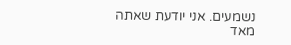נשמעים. אני יודעת שאתה מאד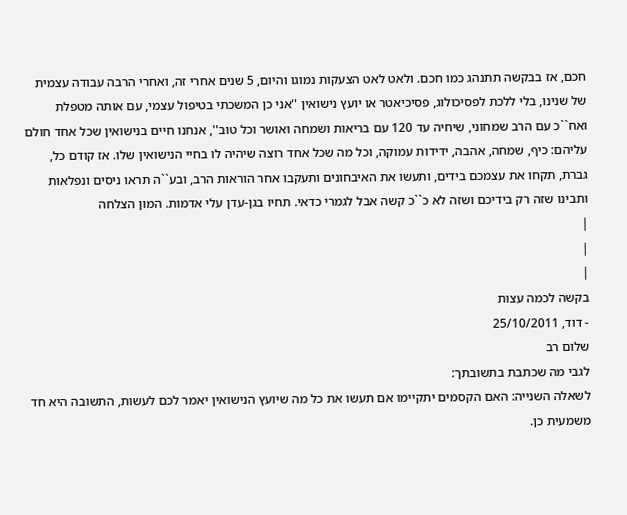חכם, אז בבקשה תתנהג כמו חכם. ולאט לאט הצעקות נמוגו והיום, 5 שנים אחרי זה, ואחרי הרבה עבודה עצמית של שנינו, בלי ללכת לפסיכולוג, פסיכיאטר או יועץ נישואין ''אני כן המשכתי בטיפול עצמי, עם אותה מטפלת ואח``כ עם הרב שמחוני, שיחיה עד 120 עם בריאות ושמחה ואושר וכל טוב'', אנחנו חיים בנישואין שכל אחד חולם עליהם: כיף, שמחה, אהבה, ידידות עמוקה, וכל מה שכל אחד רוצה שיהיה לו בחיי הנישואין שלו. אז קודם כל, גברת, תקחו את עצמכם בידים, ותעשו את האיבחונים ותעקבו אחר הוראות הרב, ובע``ה תראו ניסים ונפלאות ותבינו שזה רק בידיכם ושזה לא כ``כ קשה אבל לגמרי כדאי. תחיו בגן-עדן עלי אדמות. המון הצלחה
|
|
|
בקשה לכמה עצות
- דוד, 25/10/2011
שלום רב
לגבי מה שכתבת בתשובתך:
לשאלה השנייה: האם הקסמים יתקיימו אם תעשו את כל מה שיועץ הנישואין יאמר לכם לעשות, התשובה היא חד משמעית כן.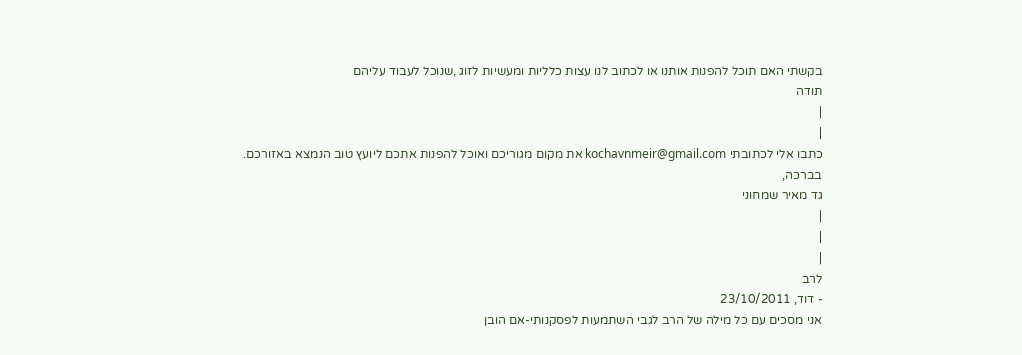בקשתי האם תוכל להפנות אותנו או לכתוב לנו עצות כלליות ומעשיות לזוג ,שנוכל לעבוד עליהם
תודה
|
|
כתבו אלי לכתובתי kochavnmeir@gmail.com את מקום מגוריכם ואוכל להפנות אתכם ליועץ טוב הנמצא באזורכם.
בברכה,
גד מאיר שמחוני
|
|
|
לרב
- דוד, 23/10/2011
אני מסכים עם כל מילה של הרב לגבי השתמעות לפסקנותי-אם הובן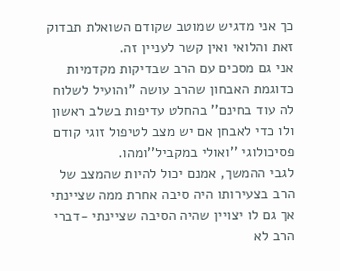כך אני מדגיש שמוטב שקודם השואלת תבדוק זאת והלואי ואין קשר לעניין זה.
אני גם מסכים עם הרב שבדיקות מקדמיות כדוגמת האבחון שהרב עושה ''והועיל לשלוח לה עוד בחינם'' בהחלט עדיפות בשלב ראשון ולו כדי לאבחן אם יש מצב לטיפול זוגי קודם פסיכולוגי ''ואולי במקביל''ומהו.
לגבי ההמשך, אמנם יכול להיות שהמצב של הרב בצעירותו היה סיבה אחרת ממה שציינתי אך גם לו יצויין שהיה הסיבה שציינתי -דברי הרב לא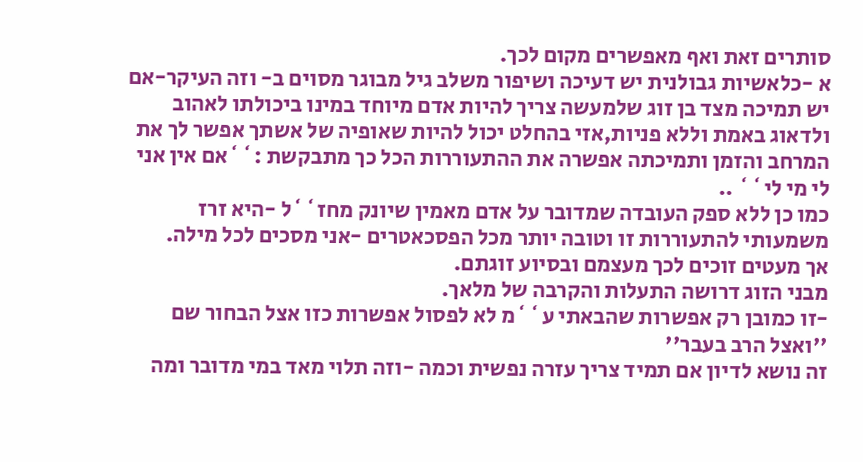סותרים זאת ואף מאפשרים מקום לכך.
א -כלאשיות גבולנית יש דעיכה ושיפור משלב גיל מבוגר מסוים ב- וזה העיקר-אם יש תמיכה מצד בן זוג שלמעשה צריך להיות אדם מיוחד במינו ביכולתו לאהוב ולדאוג באמת וללא פניות,אזי בהחלט יכול להיות שאופיה של אשתך אפשר לך את המרחב והזמן ותמיכתה אפשרה את ההתעוררות הכל כך מתבקשת :``אם אין אני לי מי לי`` ..
כמו כן ללא ספק העובדה שמדובר על אדם מאמין שיונק מחז``ל -היא זרז משמעותי להתעוררות זו וטובה יותר מכל הפסכאטרים -אני מסכים לכל מילה.
אך מעטים זוכים לכך מעצמם ובסיוע זוגתם.
מבני הזוג דרושה התעלות והקרבה של מלאך.
-זו כמובן רק אפשרות שהבאתי ע``מ לא לפסול אפשרות כזו אצל הבחור שם ''ואצל הרב בעבר''
זה נושא לדיון אם תמיד צריך עזרה נפשית וכמה -וזה תלוי מאד במי מדובר ומה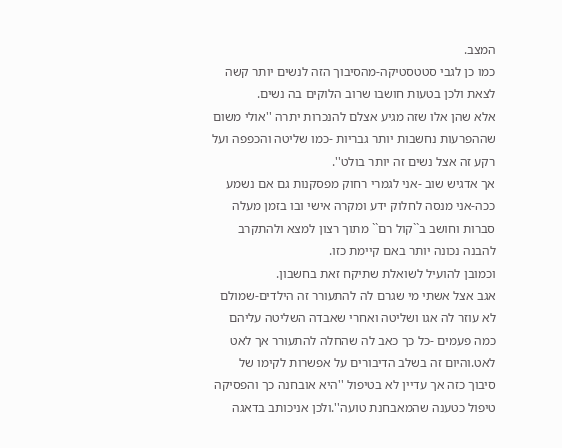המצב.
כמו כן לגבי סטטסטיקה-מהסיבוך הזה לנשים יותר קשה לצאת ולכן בטעות חושבו שרוב הלוקים בה נשים.
אלא שהן אלו שזה מגיע אצלם להנכרות יתרה ''אולי משום שההפרעות נחשבות יותר גבריות -כמו שליטה והכפפה ועל רקע זה אצל נשים זה יותר בולט''.
אך אדגיש שוב -אני לגמרי רחוק מפסקנות גם אם נשמע ככה-אני מנסה לחלוק ידע ומקרה אישי ובו בזמן מעלה סברות וחושב ב``קול רם`` מתוך רצון למצא ולהתקרב להבנה נכונה יותר באם קיימת כזו.
וכמובן להועיל לשואלת שתיקח זאת בחשבון.
אגב אצל אשתי מי שגרם לה להתעורר זה הילדים-שמולם לא עוזר לה אגו ושליטה ואחרי שאבדה השליטה עליהם כמה פעמים -כל כך כאב לה שהחלה להתעורר אך לאט לאט.והיום זה בשלב הדיבורים על אפשרות לקימו של סיבוך כזה אך עדיין לא בטיפול ''היא אובחנה כך והפסיקה טיפול כטענה שהמאבחנת טועה''.ולכן אניכותב בדאגה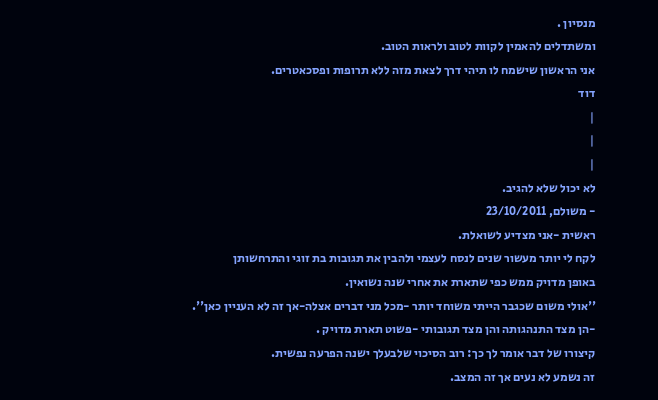מנסיון .
ומשתדלים להאמין לקוות לטוב ולראות הטוב.
אני הראשון שישמח לו תיהי דרך לצאת מזה ללא תרופות ופסכאטרים.
דוד
|
|
|
לא יכול שלא להגיב.
- משולם, 23/10/2011
ראשית -אני מצדיע לשואלת.
לקח לי יותר מעשור שנים לנסח לעצמי ולהבין את תגובות בת זוגי והתרחשותן
באופן מדויק ממש כפי שתארת את אחרי שנה נשואין.
''אולי משום שכגבר הייתי משוחד יותר -מכל מני דברים אצלה-אך זה לא העניין כאן''.
-הן מצד התנהגותה והן מצד תגובותי -פשוט תארת מדויק .
קיצורו של דבר אומר לך כך: רוב הסיכוי שלבעלך ישנה הפרעה נפשית.
זה נשמע לא נעים אך זה המצב.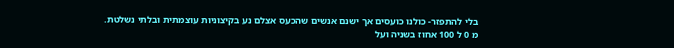בלי להתפזר- כולנו כועסים אך ישנם אנשים שהכעס אצלם נע בקיצוניות עוצמתית ובלתי נשלטת.
מ 0 ל 100 אחוז בשניה ועל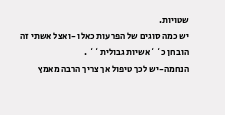שטויות.
יש כמה סוגים של הפרעות כאלו -ואצל אשתי זה הובחן כ``אשיות גבולית`` .
הנחמה-יש לכך טיפול אך צריך הרבה מאמץ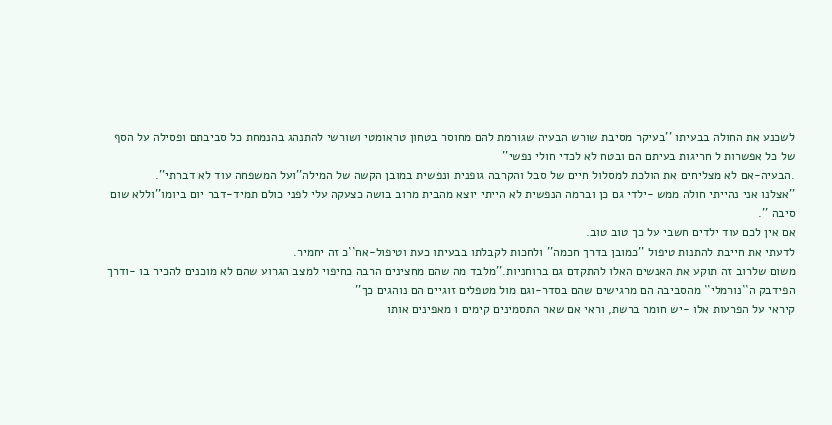לשכנע את החולה בבעיתו ''בעיקר מסיבת שורש הבעיה שגורמת להם מחוסר בטחון טראומטי ושורשי להתנהג בהנמחת כל סביבתם ופסילה על הסף של כל אפשרות ל חריגות בעיתם הם ובטח לא לכדי חולי נפשי''
.הבעיה-אם לא מצליחים את הולכת למסלול חיים של סבל והקרבה גופנית ונפשית במובן הקשה של המילה''ועל המשפחה עוד לא דברתי''.
''אצלנו אני נהייתי חולה ממש -ילדי גם כן וברמה הנפשית לא הייתי יוצא מהבית מרוב בושה כצעקה עלי לפני כולם תמיד-דבר יום ביומו''וללא שום סיבה ''.
אם אין לכם עוד ילדים חשבי על כך טוב טוב.
לדעתי את חייבת להתנות טיפול ''כמובן בדרך חכמה'' ולחכות לקבלתו בבעיתו כעת וטיפול-אח``כ זה יחמיר.
משום שלרוב זה תוקע את האנשים האלו להתקדם גם ברוחניות.''מלבד מה שהם מחצינים הרבה כחיפוי למצב הגרוע שהם לא מוכנים להכיר בו -ודרך הפידבק ה``נורמלי`` מהסביבה הם מרגישים שהם בסדר-וגם מול מטפלים זוגיים הם נוהגים כך''
קיראי על הפרעות אלו -יש חומר ברשת, וראי אם שאר התסמינים קימים ו מאפינים אותו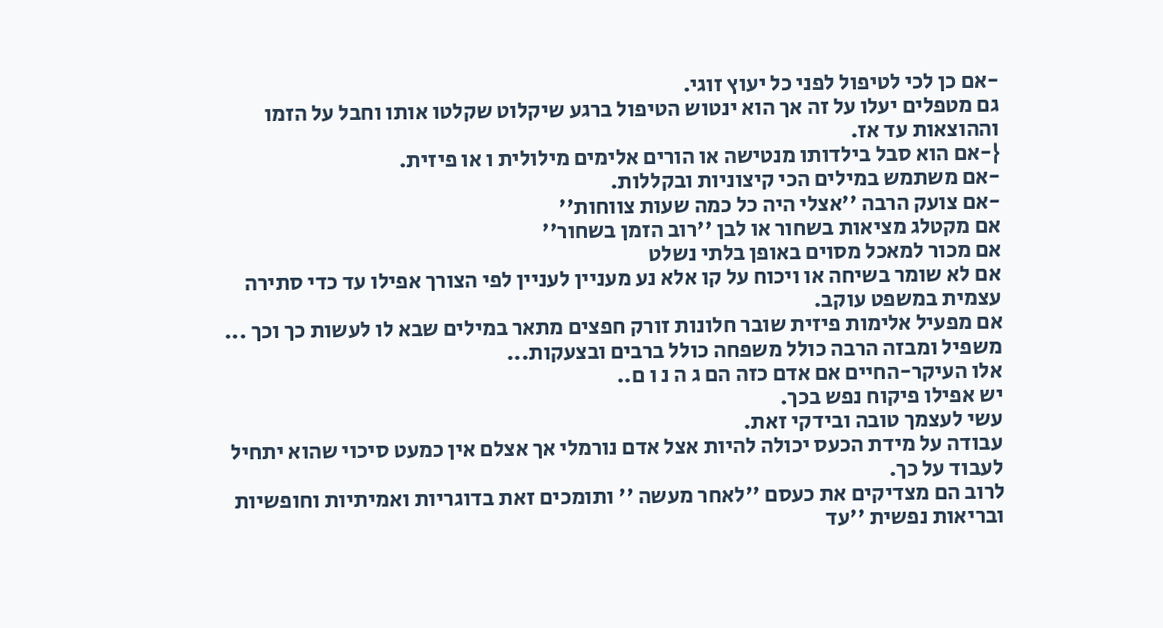-אם כן לכי לטיפול לפני כל יעוץ זוגי.
גם מטפלים יעלו על זה אך הוא ינטוש הטיפול ברגע שיקלוט שקלטו אותו וחבל על הזמו וההוצאות עד אז.
{-אם הוא סבל בילדותו מנטישה או הורים אלימים מילולית ו או פיזית.
-אם משתמש במילים הכי קיצוניות ובקללות.
-אם צועק הרבה ''אצלי היה כל כמה שעות צווחות''
אם מקטלג מציאות בשחור או לבן ''רוב הזמן בשחור''
אם מכור למאכל מסוים באופן בלתי נשלט
אם לא שומר בשיחה או ויכוח על קו אלא נע מעניין לעניין לפי הצורך אפילו עד כדי סתירה עצמית במשפט עוקב.
אם מפעיל אלימות פיזית שובר חלונות זורק חפצים מתאר במילים שבא לו לעשות כך וכך ...
משפיל ומבזה הרבה כולל משפחה כולל ברבים ובצעקות...
אלו העיקר-החיים אם אדם כזה הם ג ה נ ו ם..
יש אפילו פיקוח נפש בכך.
עשי לעצמך טובה ובידקי זאת.
עבודה על מידת הכעס יכולה להיות אצל אדם נורמלי אך אצלם אין כמעט סיכוי שהוא יתחיל לעבוד על כך.
לרוב הם מצדיקים את כעסם ''לאחר מעשה '' ותומכים זאת בדוגריות ואמיתיות וחופשיות ובריאות נפשית ''עד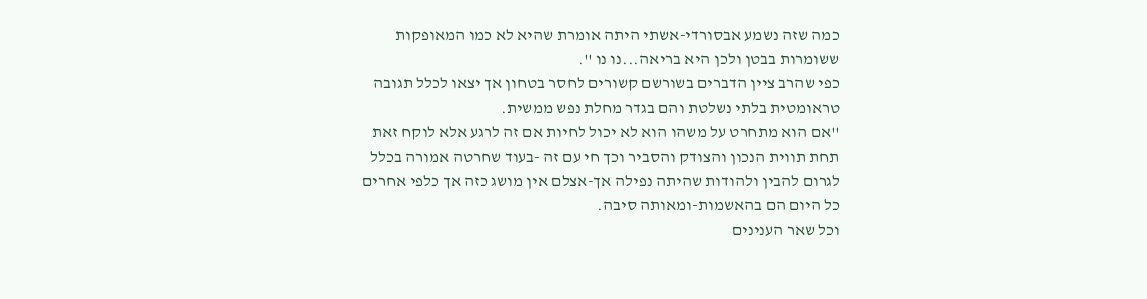כמה שזה נשמע אבסורדי-אשתי היתה אומרת שהיא לא כמו המאופקות ששומרות בבטן ולכן היא בריאה...נו נו ''.
כפי שהרב ציין הדברים בשורשם קשורים לחסר בטחון אך יצאו לכלל תגובה טראומטית בלתי נשלטת והם בגדר מחלת נפש ממשית.
''אם הוא מתחרט על משהו הוא לא יכול לחיות אם זה לרגע אלא לוקח זאת תחת תווית הנכון והצודק והסביר וכך חי עם זה -בעוד שחרטה אמורה בכלל לגרום להבין ולהודות שהיתה נפילה אך-אצלם אין מושג כזה אך כלפי אחרים כל היום הם בהאשמות-ומאותה סיבה.
וכל שאר הענינים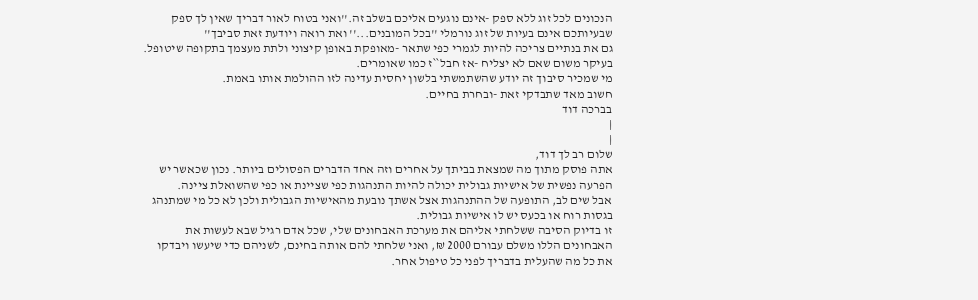הנכונים לכל זוג ללא ספק -אינם נוגעים אליכם בשלב זה.''ואני בטוח לאור דבריך שאין לך ספק שבעיותכם אינם בעיות של זוג נורמלי ''בכל המובנים...'' ואת רואה ויודעת זאת סביבך''
גם את בנתיים צריכה להיות לגמרי כפי שתאר -מאופקת באופן קיצוני ולתת מעצמך בתקופה שיטופל.
בעיקר משום שאם לא יצליח -אז חבל``ז כמו שאומרים.
מי שמכיר סיבוך זה יודע שהשתמשתי בלשון יחסית עדינה לזו ההולמת אותו באמת.
חשוב מאד שתבדקי זאת -ובחרת בחיים.
בברכה דוד
|
|
שלום רב לך דוד,
אתה פוסק מתוך מה שמצאת בביתך על אחרים וזה אחד הדברים הפסולים ביותר. נכון שכאשר יש הפרעה נפשית של אישיות גבולית יכולה להיות התנהגות כפי שציינת או כפי שהשואלת ציינה.
אבל שים לב, התופעה של ההתנהגות אצל אשתך נובעת מהאישיות הגבולית ולכן לא כל מי שמתנהג בגסות רוח או בכעס יש לו אישיות גבולית.
זו בדיוק הסיבה ששלחתי אליהם את מערכת האבחונים שלי, שכל אדם רגיל שבא לעשות את האבחונים הללו משלם עבורם 2000 ₪, ואני שלחתי להם אותה בחינם, לשניהם כדי שיעשו ויבדקו את כל מה שהעלית בדבריך לפני כל טיפול אחר.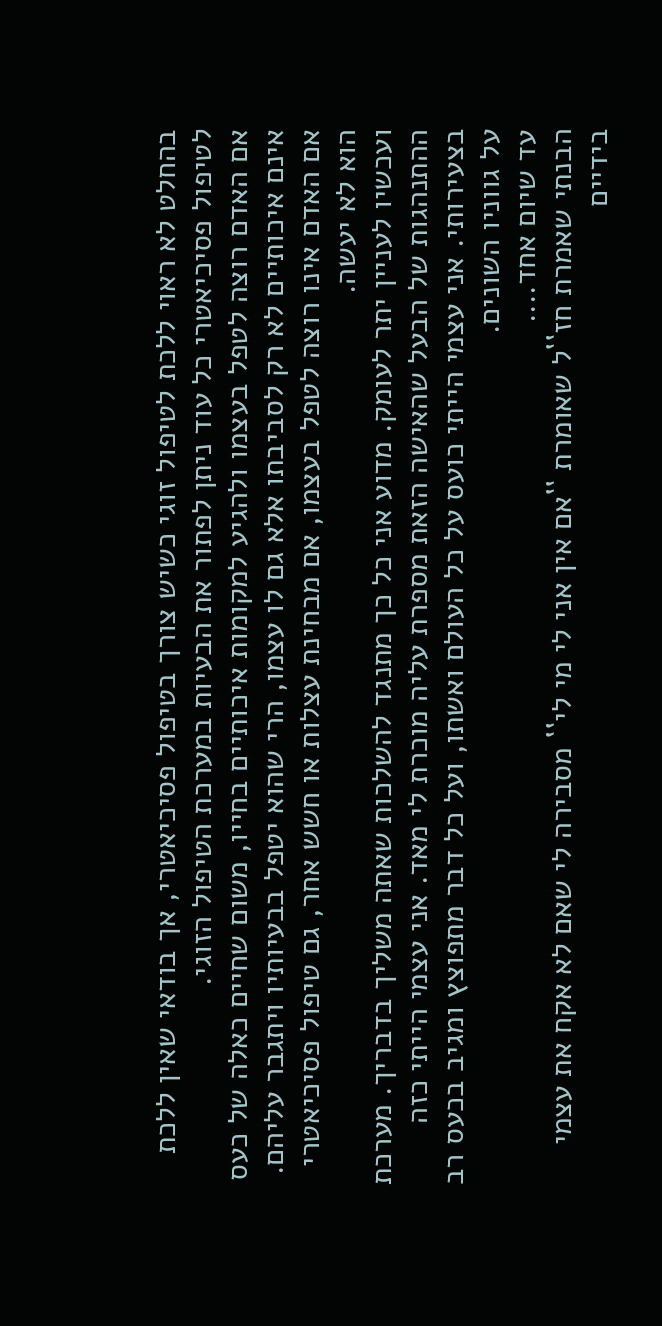בהחלט לא ראוי ללכת לטיפול זוגי כשיש צורך בטיפול פסיכיאטרי, אך בודאי שאין ללכת לטיפול פסיכיאטרי כל עוד ניתן לפתור את הבעיות במערכת הטיפול הזוגי.
אם האדם רוצה לטפל בעצמו ולהגיע למקומות איכותיים בחייו, משום שחיים כאלה של כעס אינם איכותיים לא רק לסביבתו אלא גם לו עצמו, הרי שהוא יטפל בבעיותיו ויתגבר עליהם.
אם האדם אינו רוצה לטפל בעצמו, אם מבחינת עצלות או חשש אחר, גם טיפול פסיכיאטרי הוא לא יעשה.
ועכשיו לעניין יתר לעומק. מדוע אני כל כך מתנגד להשלכות שאתה משליך בדבריך. מערכת ההתנהגות של הבעל שהאישה הזאת מספרת עליה מוכרת לי מאד. אני עצמי הייתי כזה בצעירותי. אני עצמי הייתי כועס על כל העולם ואשתו, ועל כל דבר מתפוצץ ומגיב בכעס רב על גווניו השונים.
עד שיום אחד....
הבנתי שאמרת חז``ל שאומרת ``אם אין אני לי מי לי`` מסבירה לי שאם לא אקח את עצמי בידיים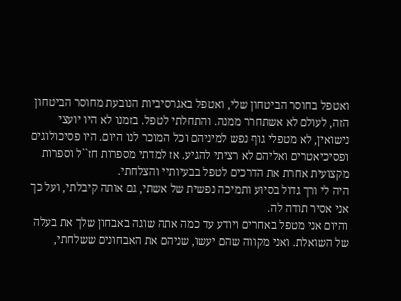ואטפל בחוסר הביטחון שלי, ואטפל באגרסיביות הנובעת מחוסר הביטחון הזה, לעולם לא אשתחרר ממנה. והתחלתי לטפל. בזמנו לא היו יועצי נישואין, לא מטפלי גוף נפש למיניהם וכל המוכר לנו היום. היו פסיכולוגים ופסיכיאטרים ואליהם לא רציתי להגיע. אז למדתי מספרות חז``ל וספרות מקצועית אחרת את הדרכים לטפל בבעיותיי והצלחתי.
היה לי ורך גדול בסיוע ותמיכה נפשית של אשתי, גם אותה קיבלתי, ועל כך אני אסיר תודה לה.
והיום אני מטפל באחרים ויודע עד כמה אתה שוגה באבחון שלך את בעלה של השואלת. ואני מקווה שהם יעשו, שניהם את האבחונים ששלחתי,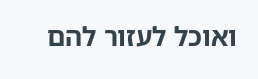ואוכל לעזור להם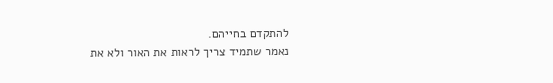להתקדם בחייהם.
נאמר שתמיד צריך לראות את האור ולא את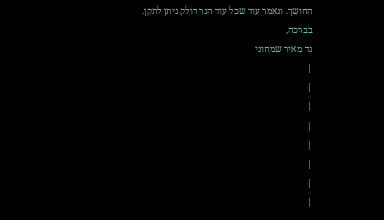החושך. ונאמר עוד שכל עוד הנר דולק ניתן לתקן.
בברכה,
גד מאיר שמחוני
|
|
|
|
|
|
|
|